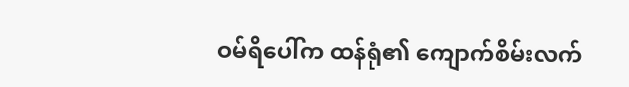ဝမ်ရိပေါ်က ထန်ရုံ၏ ကျောက်စိမ်းလက်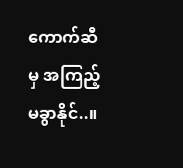ကောက်ဆီမှ အကြည့်မခွာနိုင်..။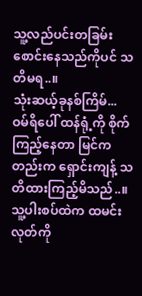သူ့လည်ပင်းတခြမ်းစောင်းနေသည်ကိုပင် သတိမရ..။
သုံးဆယ့်ခုနစ်ကြိမ်...
ဝမ်ရိပေါ် ထန်ရုံ့ကို စိုက်ကြည့်နေတာ မြင်ကတည်းက ရှောင်းကျန့် သတိထားကြည့်မိသည်..။ သူ့ပါးစပ်ထဲက ထမင်းလုတ်ကို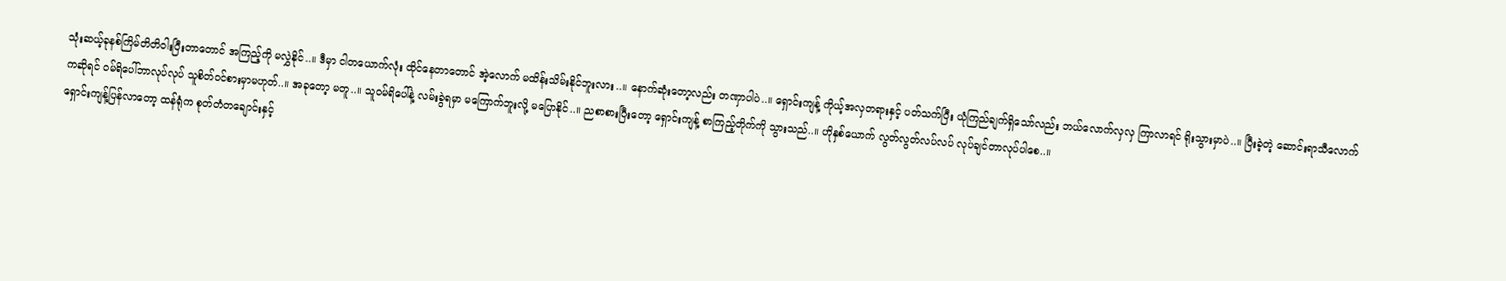သုံးဆယ့်ခုနစ်ကြိမ်တိတိဝါးပြီးတာတောင် အကြည့်ကို မလွှဲနိုင်..။ ဒီမှာ ငါတယောက်လုံး ထိုင်နေတာတောင် အဲ့လောက် မထိန်းသိမ်းနိုင်ဘူးလား..။ နောက်ဆုံးတော့လည်း တဏှာပါပဲ..။ ရှောင်းကျန့် ကိုယ့်အလှတရားနှင့် ပတ်သက်ပြီး ယုံကြည်ချက်ရှိသော်လည်း ဘယ်လောက်လှလှ ကြာလာရင် ရိုးသွားမှာပဲ..။ ပြီးခဲ့တဲ့ ဆောင်းရာသီလောက်ကဆိုရင် ဝမ်ရိပေါ်ဘာလုပ်လုပ် သူစိတ်ဝင်စားမှာမဟုတ်..။ အခုတော့ မတူ..။ သူဝမ်ရိပေါ်နဲ့ လမ်းခွဲရမှာ မကြောက်ဘူးလို့ မပြောနိုင်..။ ညစာစားပြီးတော့ ရှောင်းကျန့် စာကြည့်တိုက်ကို သွားသည်..။ ဟိုနှစ်ယောက် လွတ်လွတ်လပ်လပ် လုပ်ချင်တာလုပ်ပါစေ..။
ရှောင်းကျန့်ပြန်လာတော့ ထန်ရုံက စုတ်တံတချောင်းနှင့်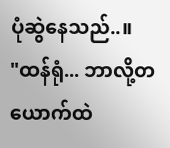ပုံဆွဲနေသည်..။
"ထန်ရုံ... ဘာလို့တယောက်ထဲ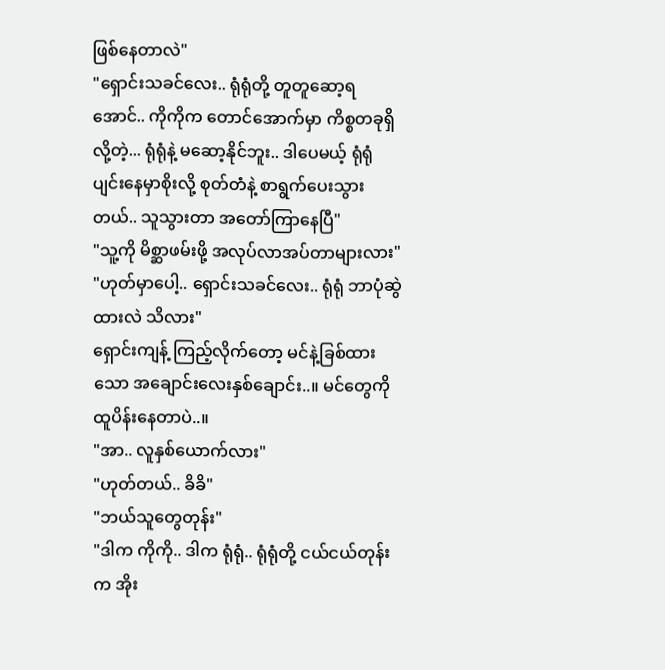ဖြစ်နေတာလဲ"
"ရှောင်းသခင်လေး.. ရုံရုံတို့ တူတူဆော့ရအောင်.. ကိုကိုက တောင်အောက်မှာ ကိစ္စတခုရှိလို့တဲ့... ရုံရုံနဲ့ မဆော့နိုင်ဘူး.. ဒါပေမယ့် ရုံရုံပျင်းနေမှာစိုးလို့ စုတ်တံနဲ့ စာရွက်ပေးသွားတယ်.. သူသွားတာ အတော်ကြာနေပြီ"
"သူ့ကို မိစ္ဆာဖမ်းဖို့ အလုပ်လာအပ်တာများလား"
"ဟုတ်မှာပေါ့.. ရှောင်းသခင်လေး.. ရုံရုံ ဘာပုံဆွဲထားလဲ သိလား"
ရှောင်းကျန့် ကြည့်လိုက်တော့ မင်နဲ့ခြစ်ထားသော အချောင်းလေးနှစ်ချောင်း..။ မင်တွေကို ထူပိန်းနေတာပဲ..။
"အာ.. လူနှစ်ယောက်လား"
"ဟုတ်တယ်.. ခိခိ"
"ဘယ်သူတွေတုန်း"
"ဒါက ကိုကို.. ဒါက ရုံရုံ.. ရုံရုံတို့ ငယ်ငယ်တုန်းက အိုး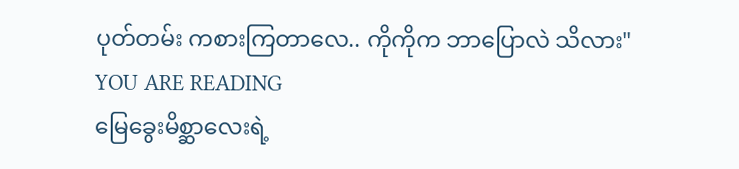ပုတ်တမ်း ကစားကြတာလေ.. ကိုကိုက ဘာပြောလဲ သိလား"
YOU ARE READING
မြေခွေးမိစ္ဆာလေးရဲ့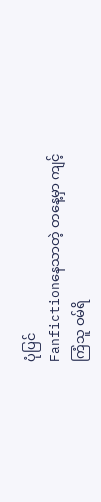ပုံပြင်
Fanfictionနေသာတဲ့ တနေ့မှာ ကျင့်ကြံသူ ဝမ်ရိ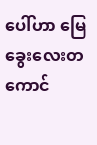ပေါ်ဟာ မြေခွေးလေးတကောင်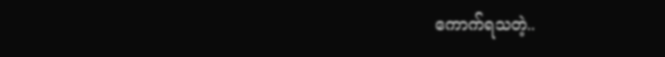ကောက်ရသတဲ့..